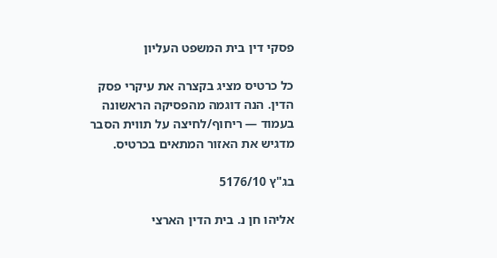פסקי דין בית המשפט העליון

כל כרטיס מציג בקצרה את עיקרי פסק הדין. הנה דוגמה מהפסיקה הראשונה בעמוד — ריחוף/לחיצה על תווית הסבר מדגיש את האזור המתאים בכרטיס.

בג"ץ 5176/10

אליהו חן נ. בית הדין הארצי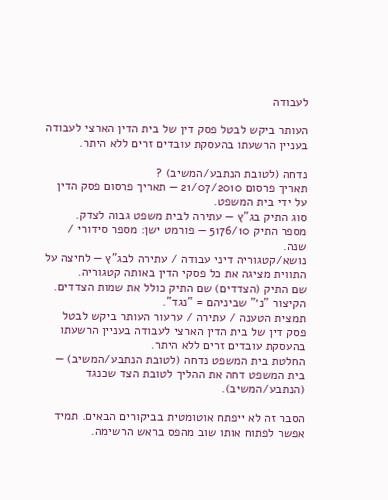לעבודה

העותר ביקש לבטל פסק דין של בית הדין הארצי לעבודה בעניין הרשעתו בהעסקת עובדים זרים ללא היתר.

נדחה (לטובת הנתבע/המשיב) ?
תאריך פרסום 21/07/2010 — תאריך פרסום פסק הדין על ידי בית המשפט.
סוג התיק בג"ץ — עתירה לבית משפט גבוה לצדק.
מספר התיק 5176/10 — פורמט ישן: מספר סידורי / שנה.
נושא/קטגוריה דיני עבודה / עתירה לבג"ץ — לחיצה על התווית מציגה את כל פסקי הדין באותה קטגוריה.
שם התיק (הצדדים) שם התיק כולל את שמות הצדדים. הקיצור "נ׳" שביניהם = "נגד".
תמצית הטענה / עתירה / ערעור העותר ביקש לבטל פסק דין של בית הדין הארצי לעבודה בעניין הרשעתו בהעסקת עובדים זרים ללא היתר.
החלטת בית המשפט נדחה (לטובת הנתבע/המשיב) — בית המשפט דחה את ההליך לטובת הצד שכנגד (הנתבע/המשיב).

הסבר זה לא ייפתח אוטומטית בביקורים הבאים. תמיד אפשר לפתוח אותו שוב מהפס בראש הרשימה.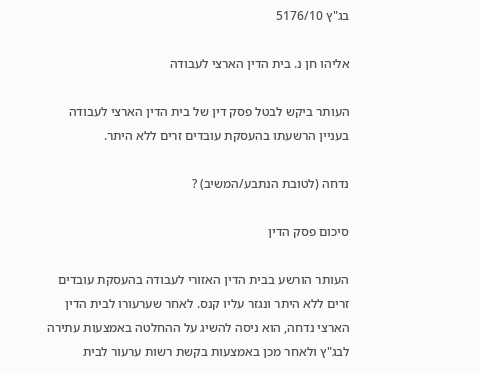בג"ץ 5176/10

אליהו חן נ. בית הדין הארצי לעבודה

העותר ביקש לבטל פסק דין של בית הדין הארצי לעבודה בעניין הרשעתו בהעסקת עובדים זרים ללא היתר.

נדחה (לטובת הנתבע/המשיב) ?

סיכום פסק הדין

העותר הורשע בבית הדין האזורי לעבודה בהעסקת עובדים זרים ללא היתר ונגזר עליו קנס. לאחר שערעורו לבית הדין הארצי נדחה, הוא ניסה להשיג על ההחלטה באמצעות עתירה לבג"ץ ולאחר מכן באמצעות בקשת רשות ערעור לבית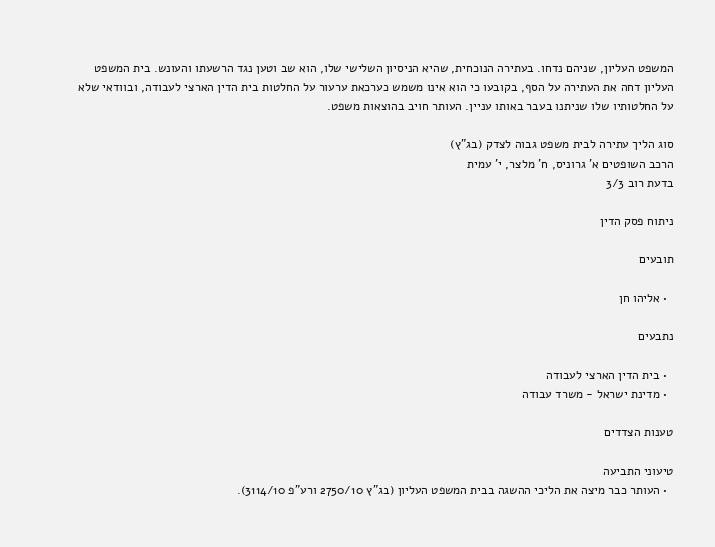המשפט העליון, שניהם נדחו. בעתירה הנוכחית, שהיא הניסיון השלישי שלו, הוא שב וטען נגד הרשעתו והעונש. בית המשפט העליון דחה את העתירה על הסף, בקובעו כי הוא אינו משמש כערכאת ערעור על החלטות בית הדין הארצי לעבודה, ובוודאי שלא על החלטותיו שלו שניתנו בעבר באותו עניין. העותר חויב בהוצאות משפט.

סוג הליך עתירה לבית משפט גבוה לצדק (בג"ץ)
הרכב השופטים א' גרוניס, ח' מלצר, י' עמית
בדעת רוב 3/3

ניתוח פסק הדין

תובעים

  • אליהו חן

נתבעים

  • בית הדין הארצי לעבודה
  • מדינת ישראל - משרד עבודה

טענות הצדדים

טיעוני התביעה
  • העותר כבר מיצה את הליכי ההשגה בבית המשפט העליון (בג"ץ 2750/10 ורע"פ 3114/10).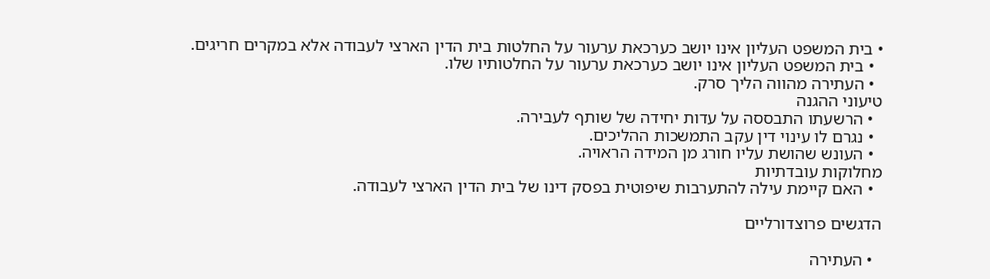• בית המשפט העליון אינו יושב כערכאת ערעור על החלטות בית הדין הארצי לעבודה אלא במקרים חריגים.
  • בית המשפט העליון אינו יושב כערכאת ערעור על החלטותיו שלו.
  • העתירה מהווה הליך סרק.
טיעוני ההגנה
  • הרשעתו התבססה על עדות יחידה של שותף לעבירה.
  • נגרם לו עינוי דין עקב התמשכות ההליכים.
  • העונש שהושת עליו חורג מן המידה הראויה.
מחלוקות עובדתיות
  • האם קיימת עילה להתערבות שיפוטית בפסק דינו של בית הדין הארצי לעבודה.

הדגשים פרוצדורליים

  • העתירה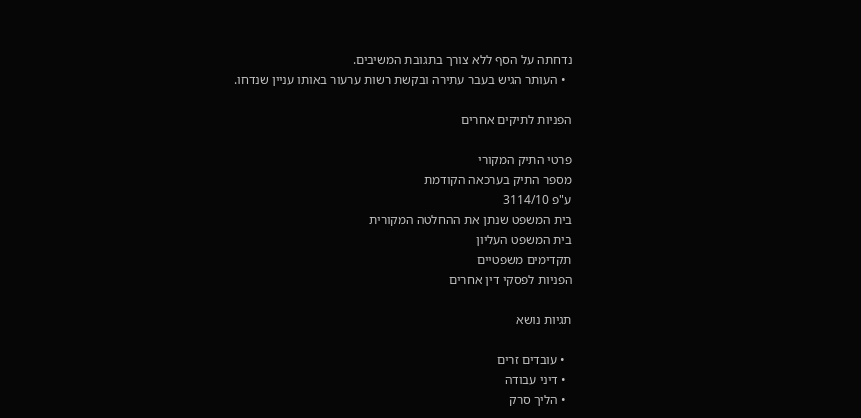נדחתה על הסף ללא צורך בתגובת המשיבים.
  • העותר הגיש בעבר עתירה ובקשת רשות ערעור באותו עניין שנדחו.

הפניות לתיקים אחרים

פרטי התיק המקורי
מספר התיק בערכאה הקודמת
ע"פ 3114/10
בית המשפט שנתן את ההחלטה המקורית
בית המשפט העליון
תקדימים משפטיים
הפניות לפסקי דין אחרים

תגיות נושא

  • עובדים זרים
  • דיני עבודה
  • הליך סרק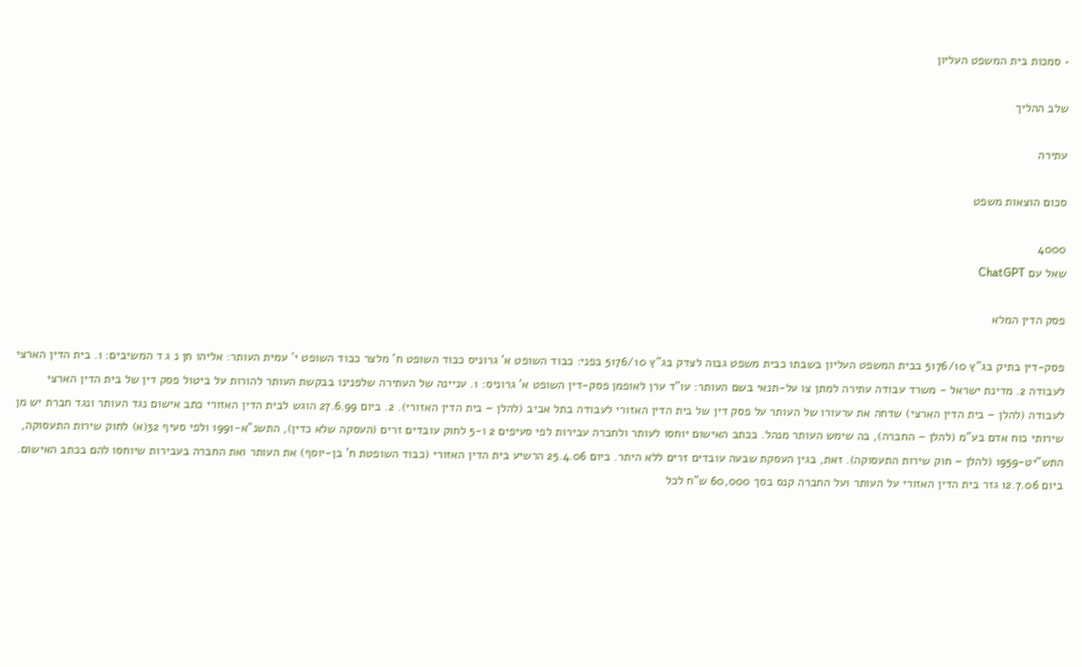• סמכות בית המשפט העליון

שלב ההליך

עתירה

סכום הוצאות משפט

4000
שאל עם ChatGPT

פסק הדין המלא

פסק-דין בתיק בג"ץ 5176/10 בבית המשפט העליון בשבתו כבית משפט גבוה לצדק בג"ץ 5176/10 בפני: כבוד השופט א' גרוניס כבוד השופט ח' מלצר כבוד השופט י' עמית העותר: אליהו חן נ ג ד המשיבים: 1. בית הדין הארצי לעבודה 2. מדינת ישראל - משרד עבודה עתירה למתן צו על-תנאי בשם העותר: עו"ד ערן לאופמן פסק-דין השופט א' גרוניס: 1. עניינה של העתירה שלפנינו בבקשת העותר להורות על ביטול פסק דין של בית הדין הארצי לעבודה (להלן – בית הדין הארצי) שדחה את ערעורו של העותר על פסק דין של בית הדין האזורי לעבודה בתל אביב (להלן – בית הדין האזורי). 2. ביום 27.6.99 הוגש לבית הדין האזורי כתב אישום נגד העותר ונגד חברת יש מן שירותי כוח אדם בע"מ (להלן – החברה), בה שימש העותר מנהל. בכתב האישום יוחסו לעותר ולחברה עבירות לפי סעיפים 2 ו-5 לחוק עובדים זרים (העסקה שלא כדין), התשנ"א-1991 ולפי סעיף 32(א) לחוק שירות התעסוקה, התש"יט-1959 (להלן – חוק שירות התעסוקה). זאת, בגין העסקת שבעה עובדים זרים ללא היתר. ביום 25.4.06 הרשיע בית הדין האזורי (כבוד השופטת ח' בן-יוסף) את העותר ואת החברה בעבירות שיוחסו להם בכתב האישום. ביום 12.7.06 גזר בית הדין האזורי על העותר ועל החברה קנס בסך 60,000 ש"ח לכל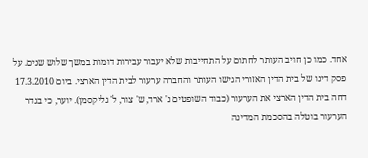אחד. כמו כן חויב העותר לחתום על התחייבות שלא יעבור עבירות דומות במשך שלוש שנים. על פסק דינו של בית הדין האזורי הגישו העותר והחברה ערעור לבית הדין הארצי. ביום 17.3.2010 דחה בית הדין הארצי את הערעור (כבוד השופטים נ' ארד, ש' צור, ל' גליקסמן). יוער, כי בגדר הערעור בוטלה בהסכמת המדינה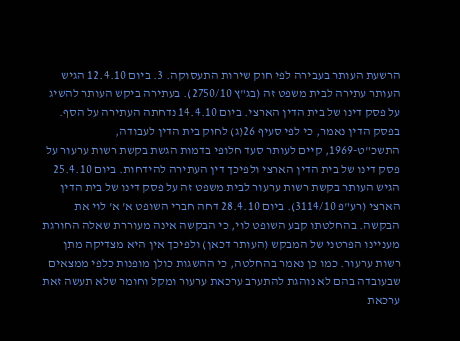הרשעת העותר בעבירה לפי חוק שירות התעסוקה. 3. ביום 12.4.10 הגיש העותר עתירה לבית משפט זה (בג"ץ 2750/10). בעתירה ביקש העותר להשיג על פסק דינו של בית הדין הארצי. ביום 14.4.10 נדחתה העתירה על הסף. בפסק הדין נאמר, כי לפי סעיף 26(ג) לחוק בית הדין לעבודה, התשכ"ט-1969, קיים לעותר סעד חלופי בדמות הגשת בקשת רשות ערעור על פסק דינו של בית הדין הארצי ולפיכך דין העתירה להידחות. ביום 25.4.10 הגיש העותר בקשת רשות ערעור לבית משפט זה על פסק דינו של בית הדין הארצי (רע"פ 3114/10). ביום 28.4.10 דחה חברי השופט א' א' לוי את הבקשה. בהחלטתו קבע השופט לוי, כי הבקשה אינה מעוררת שאלה החורגת מעניינו הפרטני של המבקש (העותר דכאן) ולפיכך אין היא מצדיקה מתן רשות ערעור. כמו כן נאמר בהחלטה, כי ההשגות כולן מופנות כלפי ממצאים שבעובדה בהם לא נוהגת להתערב ערכאת ערעור ומקל וחומר שלא תעשה זאת ערכאת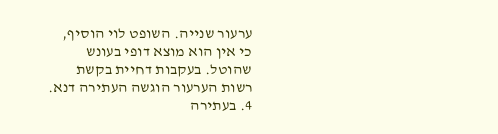ערעור שנייה. השופט לוי הוסיף, כי אין הוא מוצא דופי בעונש שהוטל. בעקבות דחיית בקשת רשות הערעור הוגשה העתירה דנא. 4. בעתירה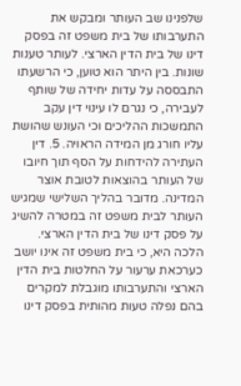שלפנינו שב העותר ומבקש את התערבותו של בית משפט זה בפסק דינו של בית הדין הארצי. לעותר טענות שונות. בין היתר הוא טוען, כי הרשעתו התבססה על עדות יחידה של שותף לעבירה, כי נגרם לו עינוי דין עקב התמשכות ההליכים וכי העונש שהושת עליו חורג מן המידה הראויה. 5. דין העתירה להידחות על הסף תוך חיובו של העותר בהוצאות לטובת אוצר המדינה. מדובר בהליך השלישי שמגיש העותר לבית משפט זה במטרה להשיג על פסק דינו של בית הדין הארצי. הלכה היא, כי בית משפט זה אינו יושב כערכאת ערעור על החלטות בית הדין הארצי והתערבותו מוגבלת למקרים בהם נפלה טעות מהותית בפסק דינו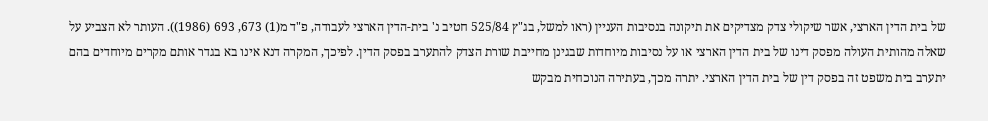של בית הדין הארצי, אשר שיקולי צדק מצדיקים את תיקונה בנסיבות העניין (ראו למשל, בג"ץ 525/84 חטיב נ' בית-הדין הארצי לעבודה, פ"ד מ(1) 673, 693 (1986)). העותר לא הצביע על שאלה מהותית העולה מפסק דינו של בית הדין הארצי או על נסיבות מיוחדות שבגינן מחייבת שורת הצדק להתערב בפסק הדין. לפיכך, המקרה דנא אינו בא בגדר אותם מקרים מיוחדים בהם יתערב בית משפט זה בפסק דין של בית הדין הארצי. יתרה מכך, בעתירה הנוכחית מבקש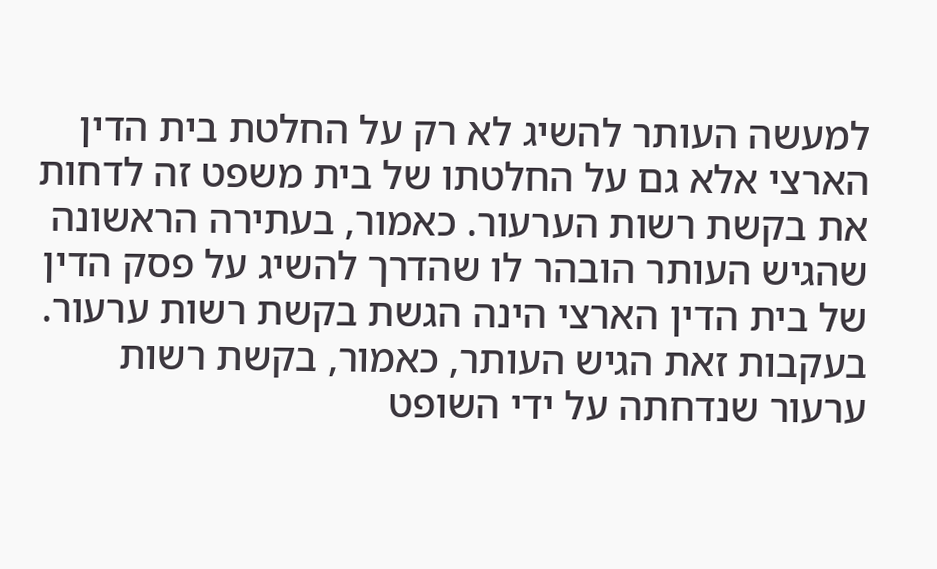למעשה העותר להשיג לא רק על החלטת בית הדין הארצי אלא גם על החלטתו של בית משפט זה לדחות את בקשת רשות הערעור. כאמור, בעתירה הראשונה שהגיש העותר הובהר לו שהדרך להשיג על פסק הדין של בית הדין הארצי הינה הגשת בקשת רשות ערעור. בעקבות זאת הגיש העותר, כאמור, בקשת רשות ערעור שנדחתה על ידי השופט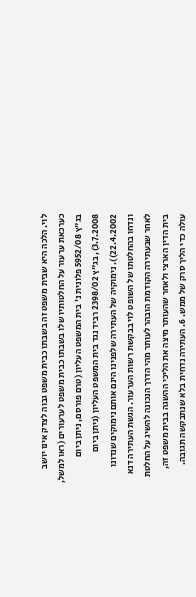לוי. הלכה היא שבית משפט זה בשבתו כבית משפט גבוה לצדק אינו יושב כערכאת ערעור על החלטותיו שלו בשבתו כבית משפט לערעורים (ראו למשל, בג"ץ 5952/08 פלונית נ' בית המשפט העליון (טרם פורסם, ניתן ביום 3.7.2008), בג"ץ 2398/02 רביד נגד בית המשפט העליון (ניתן ביום 22.4.2002)). נימוקיה של העתירה שלפנינו הינם אותם נימוקים שנדונו ונדחו בהחלטתו של השופט לוי בבקשת רשות הערעור. הגשת העתירה דנא לאחר שבעתירה הקודמת הובהר לעותר מהי הדרך הנכונה להשיג על החלטת בית הדין הארצי ולאחר שהעותר מיצה את הליכי ההשגה בבית משפט זה, עולה כדי הליך סרק של ממש. 6. העתירה נדחית בלא שנתבקשה תגובה.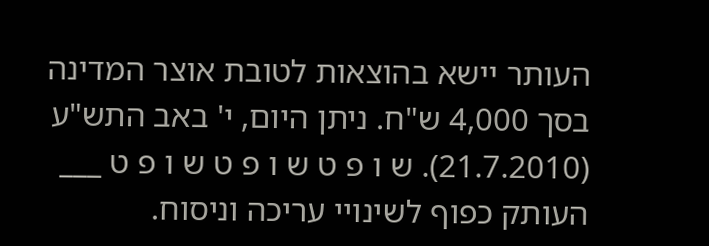העותר יישא בהוצאות לטובת אוצר המדינה בסך 4,000 ש"ח. ניתן היום, י' באב התש"ע (21.7.2010). ש ו פ ט ש ו פ ט ש ו פ ט ___ העותק כפוף לשינויי עריכה וניסוח.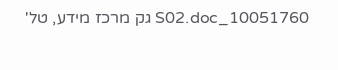10051760_S02.doc גק מרכז מידע, טל'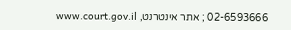02-6593666 ; אתר אינטרנט, www.court.gov.il